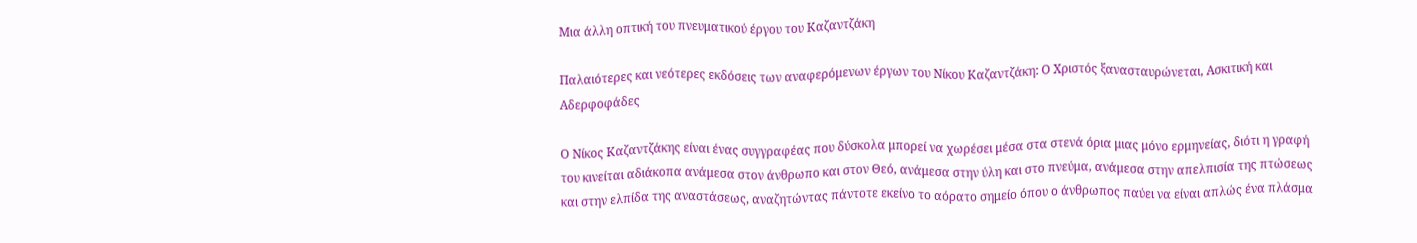Μια άλλη οπτική του πνευματικού έργου του Καζαντζάκη

Παλαιότερες και νεότερες εκδόσεις των αναφερόμενων έργων του Νίκου Καζαντζάκη: Ο Χριστός ξανασταυρώνεται, Ασκιτική και Αδερφοφάδες

Ο Νίκος Καζαντζάκης είναι ένας συγγραφέας που δύσκολα μπορεί να χωρέσει μέσα στα στενά όρια μιας μόνο ερμηνείας, διότι η γραφή του κινείται αδιάκοπα ανάμεσα στον άνθρωπο και στον Θεό, ανάμεσα στην ύλη και στο πνεύμα, ανάμεσα στην απελπισία της πτώσεως και στην ελπίδα της αναστάσεως, αναζητώντας πάντοτε εκείνο το αόρατο σημείο όπου ο άνθρωπος παύει να είναι απλώς ένα πλάσμα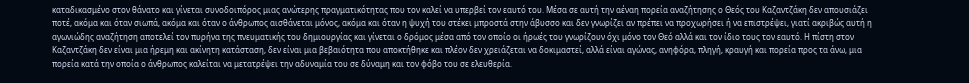καταδικασμένο στον θάνατο και γίνεται συνοδοιπόρος μιας ανώτερης πραγματικότητας που τον καλεί να υπερβεί τον εαυτό του. Μέσα σε αυτή την αέναη πορεία αναζήτησης ο Θεός του Καζαντζάκη δεν απουσιάζει ποτέ, ακόμα και όταν σιωπά, ακόμα και όταν ο άνθρωπος αισθάνεται μόνος, ακόμα και όταν η ψυχή του στέκει μπροστά στην άβυσσο και δεν γνωρίζει αν πρέπει να προχωρήσει ή να επιστρέψει, γιατί ακριβώς αυτή η αγωνιώδης αναζήτηση αποτελεί τον πυρήνα της πνευματικής του δημιουργίας και γίνεται ο δρόμος μέσα από τον οποίο οι ήρωές του γνωρίζουν όχι μόνο τον Θεό αλλά και τον ίδιο τους τον εαυτό. Η πίστη στον Καζαντζάκη δεν είναι μια ήρεμη και ακίνητη κατάσταση, δεν είναι μια βεβαιότητα που αποκτήθηκε και πλέον δεν χρειάζεται να δοκιμαστεί, αλλά είναι αγώνας, ανηφόρα, πληγή, κραυγή και πορεία προς τα άνω, μια πορεία κατά την οποία ο άνθρωπος καλείται να μετατρέψει την αδυναμία του σε δύναμη και τον φόβο του σε ελευθερία.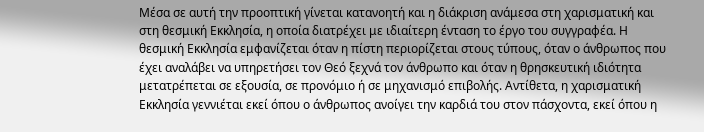Μέσα σε αυτή την προοπτική γίνεται κατανοητή και η διάκριση ανάμεσα στη χαρισματική και στη θεσμική Εκκλησία, η οποία διατρέχει με ιδιαίτερη ένταση το έργο του συγγραφέα. Η θεσμική Εκκλησία εμφανίζεται όταν η πίστη περιορίζεται στους τύπους, όταν ο άνθρωπος που έχει αναλάβει να υπηρετήσει τον Θεό ξεχνά τον άνθρωπο και όταν η θρησκευτική ιδιότητα μετατρέπεται σε εξουσία, σε προνόμιο ή σε μηχανισμό επιβολής. Αντίθετα, η χαρισματική Εκκλησία γεννιέται εκεί όπου ο άνθρωπος ανοίγει την καρδιά του στον πάσχοντα, εκεί όπου η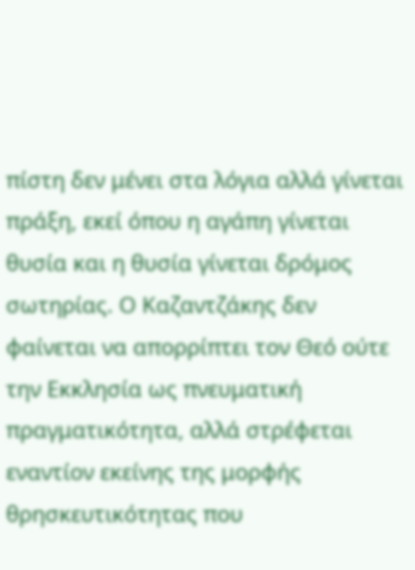πίστη δεν μένει στα λόγια αλλά γίνεται πράξη, εκεί όπου η αγάπη γίνεται θυσία και η θυσία γίνεται δρόμος σωτηρίας. Ο Καζαντζάκης δεν φαίνεται να απορρίπτει τον Θεό ούτε την Εκκλησία ως πνευματική πραγματικότητα, αλλά στρέφεται εναντίον εκείνης της μορφής θρησκευτικότητας που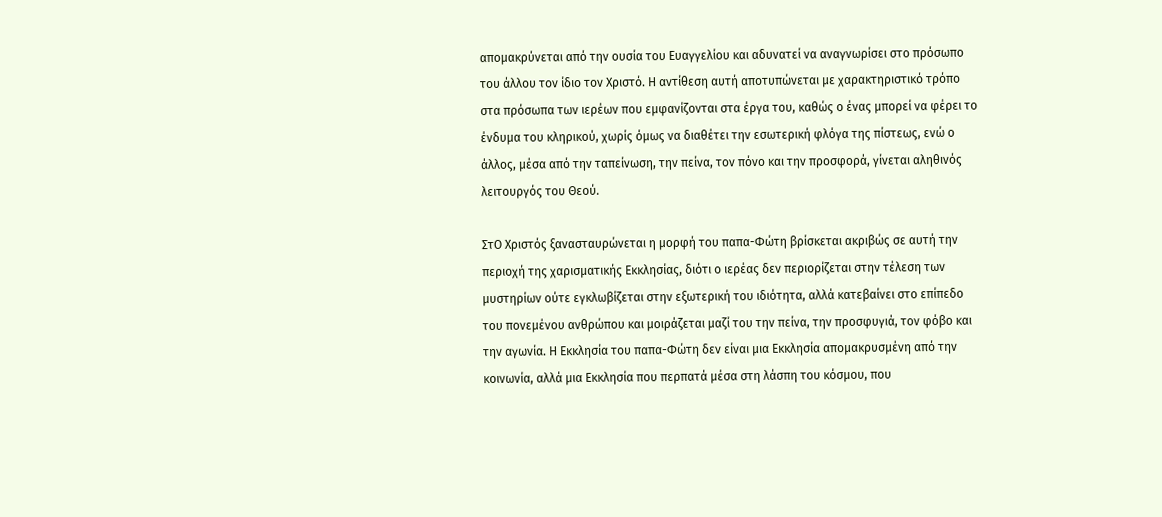απομακρύνεται από την ουσία του Ευαγγελίου και αδυνατεί να αναγνωρίσει στο πρόσωπο του άλλου τον ίδιο τον Χριστό. Η αντίθεση αυτή αποτυπώνεται με χαρακτηριστικό τρόπο στα πρόσωπα των ιερέων που εμφανίζονται στα έργα του, καθώς ο ένας μπορεί να φέρει το ένδυμα του κληρικού, χωρίς όμως να διαθέτει την εσωτερική φλόγα της πίστεως, ενώ ο άλλος, μέσα από την ταπείνωση, την πείνα, τον πόνο και την προσφορά, γίνεται αληθινός λειτουργός του Θεού.

ΣτΟ Χριστός ξανασταυρώνεται η μορφή του παπα-Φώτη βρίσκεται ακριβώς σε αυτή την περιοχή της χαρισματικής Εκκλησίας, διότι ο ιερέας δεν περιορίζεται στην τέλεση των μυστηρίων ούτε εγκλωβίζεται στην εξωτερική του ιδιότητα, αλλά κατεβαίνει στο επίπεδο του πονεμένου ανθρώπου και μοιράζεται μαζί του την πείνα, την προσφυγιά, τον φόβο και την αγωνία. Η Εκκλησία του παπα-Φώτη δεν είναι μια Εκκλησία απομακρυσμένη από την κοινωνία, αλλά μια Εκκλησία που περπατά μέσα στη λάσπη του κόσμου, που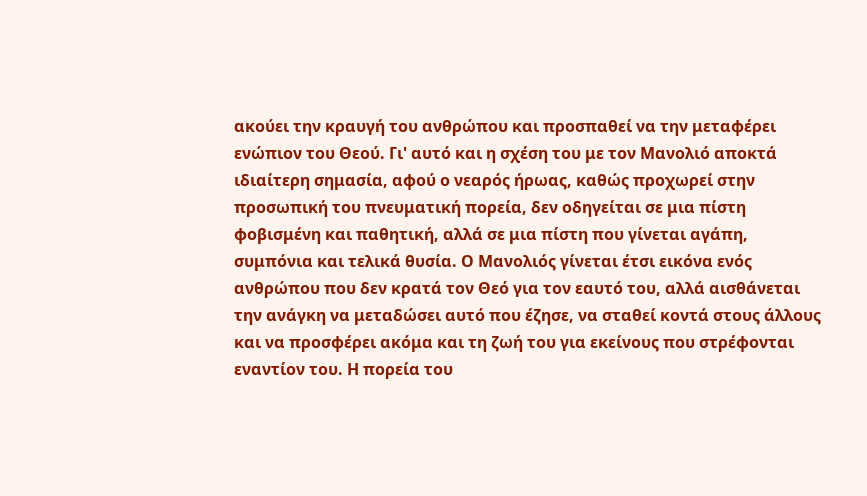ακούει την κραυγή του ανθρώπου και προσπαθεί να την μεταφέρει ενώπιον του Θεού. Γι' αυτό και η σχέση του με τον Μανολιό αποκτά ιδιαίτερη σημασία, αφού ο νεαρός ήρωας, καθώς προχωρεί στην προσωπική του πνευματική πορεία, δεν οδηγείται σε μια πίστη φοβισμένη και παθητική, αλλά σε μια πίστη που γίνεται αγάπη, συμπόνια και τελικά θυσία. Ο Μανολιός γίνεται έτσι εικόνα ενός ανθρώπου που δεν κρατά τον Θεό για τον εαυτό του, αλλά αισθάνεται την ανάγκη να μεταδώσει αυτό που έζησε, να σταθεί κοντά στους άλλους και να προσφέρει ακόμα και τη ζωή του για εκείνους που στρέφονται εναντίον του. Η πορεία του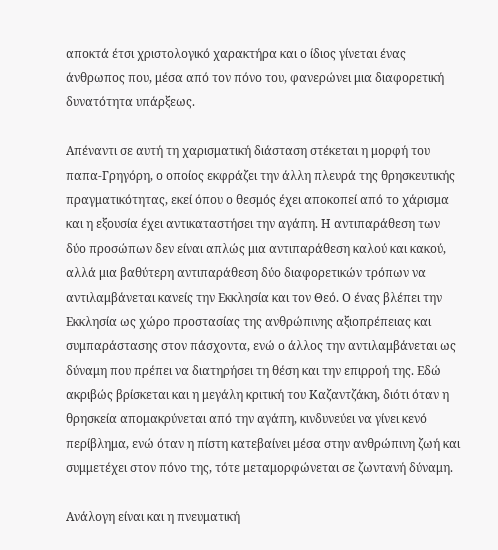αποκτά έτσι χριστολογικό χαρακτήρα και ο ίδιος γίνεται ένας άνθρωπος που, μέσα από τον πόνο του, φανερώνει μια διαφορετική δυνατότητα υπάρξεως.

Απέναντι σε αυτή τη χαρισματική διάσταση στέκεται η μορφή του παπα-Γρηγόρη, ο οποίος εκφράζει την άλλη πλευρά της θρησκευτικής πραγματικότητας, εκεί όπου ο θεσμός έχει αποκοπεί από το χάρισμα και η εξουσία έχει αντικαταστήσει την αγάπη. Η αντιπαράθεση των δύο προσώπων δεν είναι απλώς μια αντιπαράθεση καλού και κακού, αλλά μια βαθύτερη αντιπαράθεση δύο διαφορετικών τρόπων να αντιλαμβάνεται κανείς την Εκκλησία και τον Θεό. Ο ένας βλέπει την Εκκλησία ως χώρο προστασίας της ανθρώπινης αξιοπρέπειας και συμπαράστασης στον πάσχοντα, ενώ ο άλλος την αντιλαμβάνεται ως δύναμη που πρέπει να διατηρήσει τη θέση και την επιρροή της. Εδώ ακριβώς βρίσκεται και η μεγάλη κριτική του Καζαντζάκη, διότι όταν η θρησκεία απομακρύνεται από την αγάπη, κινδυνεύει να γίνει κενό περίβλημα, ενώ όταν η πίστη κατεβαίνει μέσα στην ανθρώπινη ζωή και συμμετέχει στον πόνο της, τότε μεταμορφώνεται σε ζωντανή δύναμη.

Ανάλογη είναι και η πνευματική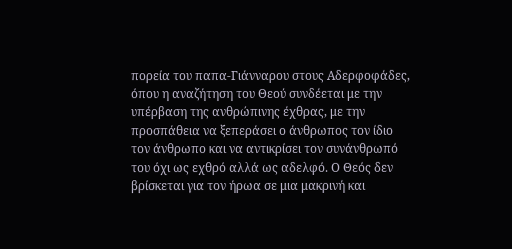πορεία του παπα-Γιάνναρου στους Αδερφοφάδες, όπου η αναζήτηση του Θεού συνδέεται με την υπέρβαση της ανθρώπινης έχθρας, με την προσπάθεια να ξεπεράσει ο άνθρωπος τον ίδιο τον άνθρωπο και να αντικρίσει τον συνάνθρωπό του όχι ως εχθρό αλλά ως αδελφό. Ο Θεός δεν βρίσκεται για τον ήρωα σε μια μακρινή και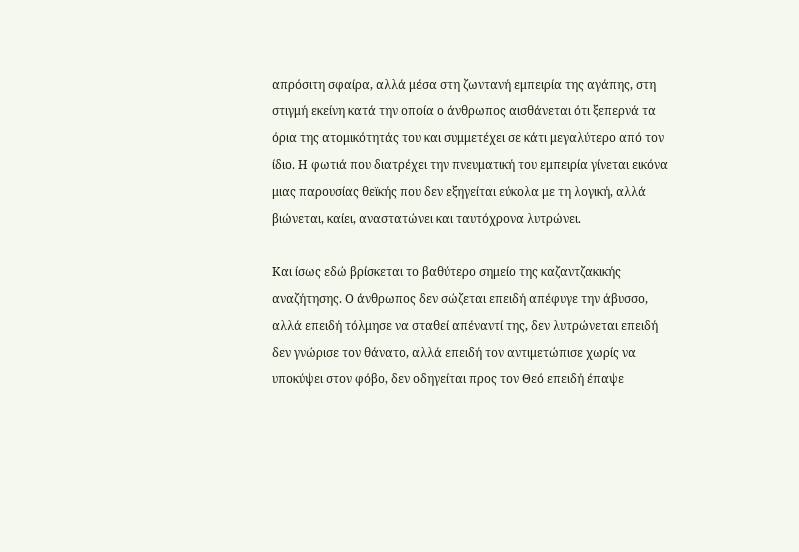απρόσιτη σφαίρα, αλλά μέσα στη ζωντανή εμπειρία της αγάπης, στη στιγμή εκείνη κατά την οποία ο άνθρωπος αισθάνεται ότι ξεπερνά τα όρια της ατομικότητάς του και συμμετέχει σε κάτι μεγαλύτερο από τον ίδιο. Η φωτιά που διατρέχει την πνευματική του εμπειρία γίνεται εικόνα μιας παρουσίας θεϊκής που δεν εξηγείται εύκολα με τη λογική, αλλά βιώνεται, καίει, αναστατώνει και ταυτόχρονα λυτρώνει.

Και ίσως εδώ βρίσκεται το βαθύτερο σημείο της καζαντζακικής αναζήτησης. Ο άνθρωπος δεν σώζεται επειδή απέφυγε την άβυσσο, αλλά επειδή τόλμησε να σταθεί απέναντί της, δεν λυτρώνεται επειδή δεν γνώρισε τον θάνατο, αλλά επειδή τον αντιμετώπισε χωρίς να υποκύψει στον φόβο, δεν οδηγείται προς τον Θεό επειδή έπαψε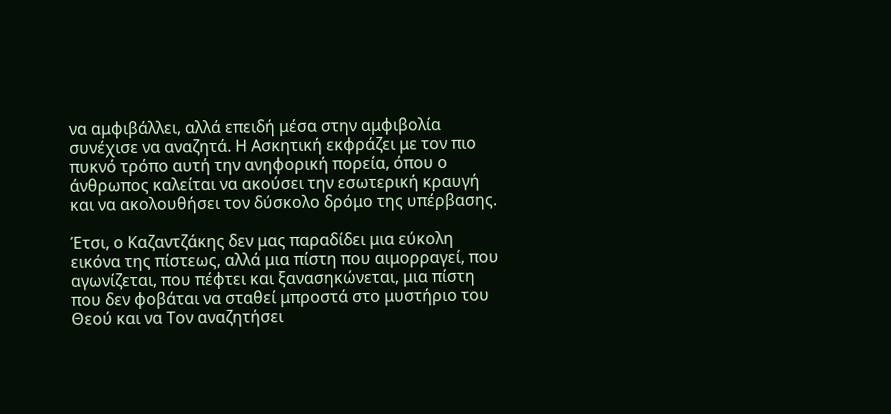να αμφιβάλλει, αλλά επειδή μέσα στην αμφιβολία συνέχισε να αναζητά. Η Ασκητική εκφράζει με τον πιο πυκνό τρόπο αυτή την ανηφορική πορεία, όπου ο άνθρωπος καλείται να ακούσει την εσωτερική κραυγή και να ακολουθήσει τον δύσκολο δρόμο της υπέρβασης.

Έτσι, ο Καζαντζάκης δεν μας παραδίδει μια εύκολη εικόνα της πίστεως, αλλά μια πίστη που αιμορραγεί, που αγωνίζεται, που πέφτει και ξανασηκώνεται, μια πίστη που δεν φοβάται να σταθεί μπροστά στο μυστήριο του Θεού και να Τον αναζητήσει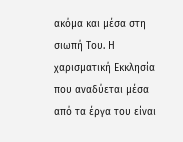ακόμα και μέσα στη σιωπή Του. Η χαρισματική Εκκλησία που αναδύεται μέσα από τα έργα του είναι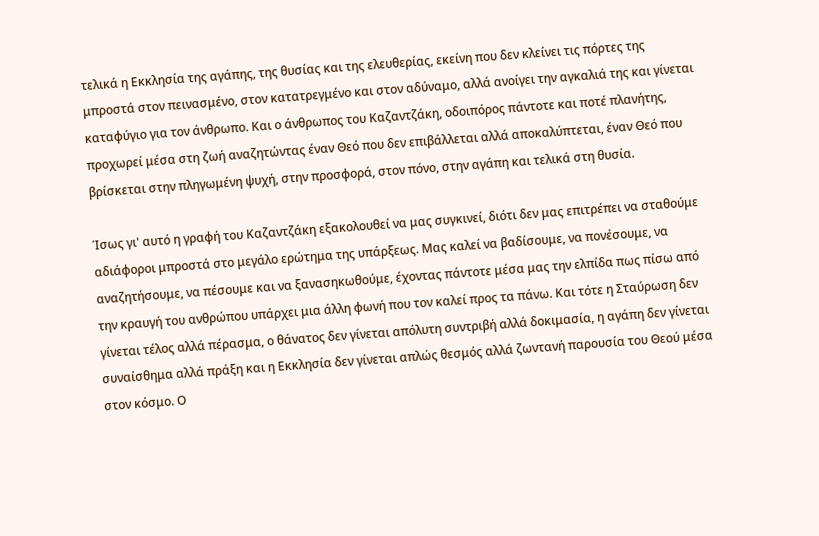τελικά η Εκκλησία της αγάπης, της θυσίας και της ελευθερίας, εκείνη που δεν κλείνει τις πόρτες της μπροστά στον πεινασμένο, στον κατατρεγμένο και στον αδύναμο, αλλά ανοίγει την αγκαλιά της και γίνεται καταφύγιο για τον άνθρωπο. Και ο άνθρωπος του Καζαντζάκη, οδοιπόρος πάντοτε και ποτέ πλανήτης, προχωρεί μέσα στη ζωή αναζητώντας έναν Θεό που δεν επιβάλλεται αλλά αποκαλύπτεται, έναν Θεό που βρίσκεται στην πληγωμένη ψυχή, στην προσφορά, στον πόνο, στην αγάπη και τελικά στη θυσία.

Ίσως γι' αυτό η γραφή του Καζαντζάκη εξακολουθεί να μας συγκινεί, διότι δεν μας επιτρέπει να σταθούμε αδιάφοροι μπροστά στο μεγάλο ερώτημα της υπάρξεως. Μας καλεί να βαδίσουμε, να πονέσουμε, να αναζητήσουμε, να πέσουμε και να ξανασηκωθούμε, έχοντας πάντοτε μέσα μας την ελπίδα πως πίσω από την κραυγή του ανθρώπου υπάρχει μια άλλη φωνή που τον καλεί προς τα πάνω. Και τότε η Σταύρωση δεν γίνεται τέλος αλλά πέρασμα, ο θάνατος δεν γίνεται απόλυτη συντριβή αλλά δοκιμασία, η αγάπη δεν γίνεται συναίσθημα αλλά πράξη και η Εκκλησία δεν γίνεται απλώς θεσμός αλλά ζωντανή παρουσία του Θεού μέσα στον κόσμο. Ο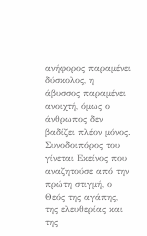ανήφορος παραμένει δύσκολος, η άβυσσος παραμένει ανοιχτή, όμως ο άνθρωπος δεν βαδίζει πλέον μόνος. Συνοδοιπόρος του γίνεται Εκείνος που αναζητούσε από την πρώτη στιγμή, ο Θεός της αγάπης, της ελευθερίας και της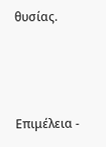θυσίας.



Επιμέλεια -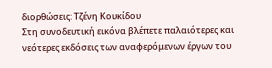διορθώσεις: Τζένη Κουκίδου
Στη συνοδευτική εικόνα βλέπετε παλαιότερες και νεότερες εκδόσεις των αναφερόμενων έργων του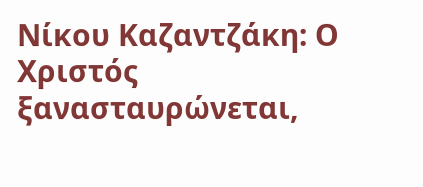Νίκου Καζαντζάκη: Ο Χριστός ξανασταυρώνεται,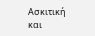Ασκιτική και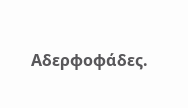Αδερφοφάδες.